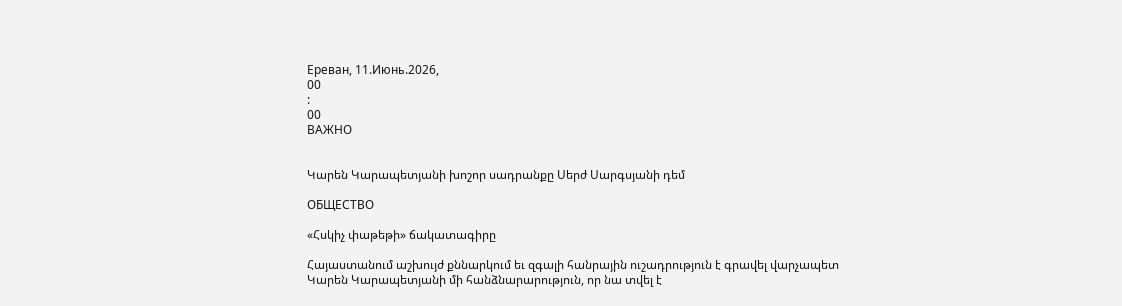Ереван, 11.Июнь.2026,
00
:
00
ВАЖНО


Կարեն Կարապետյանի խոշոր սադրանքը Սերժ Սարգսյանի դեմ

ОБЩЕСТВО

«Հսկիչ փաթեթի» ճակատագիրը

Հայաստանում աշխույժ քննարկում եւ զգալի հանրային ուշադրություն է գրավել վարչապետ Կարեն Կարապետյանի մի հանձնարարություն, որ նա տվել է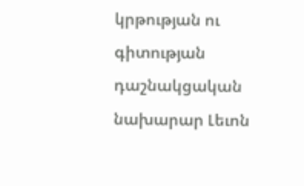կրթության ու գիտության դաշնակցական նախարար Լեւոն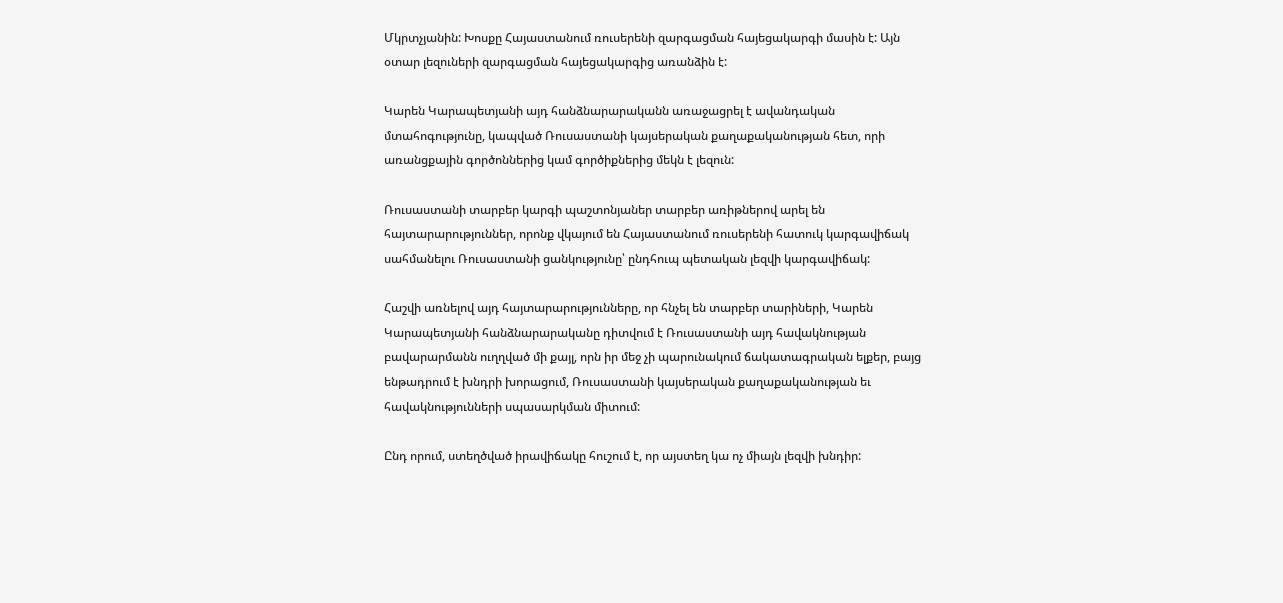Մկրտչյանին: Խոսքը Հայաստանում ռուսերենի զարգացման հայեցակարգի մասին է: Այն օտար լեզուների զարգացման հայեցակարգից առանձին է:

Կարեն Կարապետյանի այդ հանձնարարականն առաջացրել է ավանդական մտահոգությունը, կապված Ռուսաստանի կայսերական քաղաքականության հետ, որի առանցքային գործոններից կամ գործիքներից մեկն է լեզուն:

Ռուսաստանի տարբեր կարգի պաշտոնյաներ տարբեր առիթներով արել են հայտարարություններ, որոնք վկայում են Հայաստանում ռուսերենի հատուկ կարգավիճակ սահմանելու Ռուսաստանի ցանկությունը՝ ընդհուպ պետական լեզվի կարգավիճակ:

Հաշվի առնելով այդ հայտարարությունները, որ հնչել են տարբեր տարիների, Կարեն Կարապետյանի հանձնարարականը դիտվում է Ռուսաստանի այդ հավակնության բավարարմանն ուղղված մի քայլ, որն իր մեջ չի պարունակում ճակատագրական ելքեր, բայց ենթադրում է խնդրի խորացում, Ռուսաստանի կայսերական քաղաքականության եւ հավակնությունների սպասարկման միտում:

Ընդ որում, ստեղծված իրավիճակը հուշում է, որ այստեղ կա ոչ միայն լեզվի խնդիր: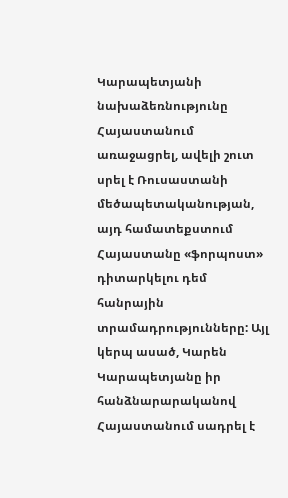Կարապետյանի նախաձեռնությունը Հայաստանում առաջացրել, ավելի շուտ սրել է Ռուսաստանի մեծապետականության, այդ համատեքստում Հայաստանը «ֆորպոստ» դիտարկելու դեմ հանրային տրամադրությունները: Այլ կերպ ասած, Կարեն Կարապետյանը իր հանձնարարականով Հայաստանում սադրել է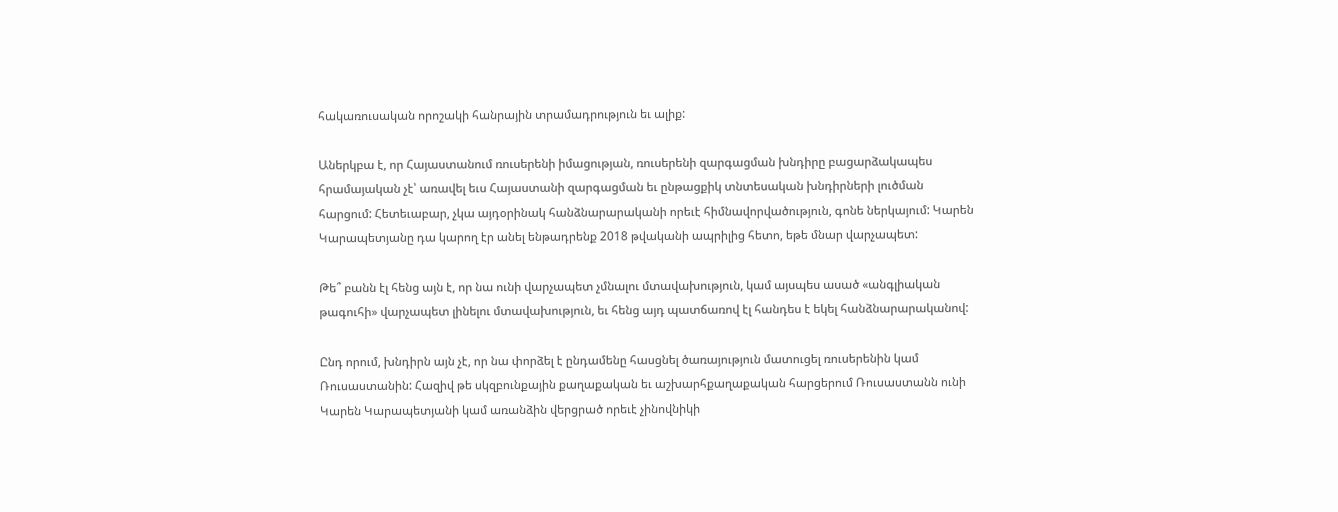հակառուսական որոշակի հանրային տրամադրություն եւ ալիք:

Աներկբա է, որ Հայաստանում ռուսերենի իմացության, ռուսերենի զարգացման խնդիրը բացարձակապես հրամայական չէ՝ առավել եւս Հայաստանի զարգացման եւ ընթացքիկ տնտեսական խնդիրների լուծման հարցում: Հետեւաբար, չկա այդօրինակ հանձնարարականի որեւէ հիմնավորվածություն, գոնե ներկայում: Կարեն Կարապետյանը դա կարող էր անել ենթադրենք 2018 թվականի ապրիլից հետո, եթե մնար վարչապետ:

Թե՞ բանն էլ հենց այն է, որ նա ունի վարչապետ չմնալու մտավախություն, կամ այսպես ասած «անգլիական թագուհի» վարչապետ լինելու մտավախություն, եւ հենց այդ պատճառով էլ հանդես է եկել հանձնարարականով:

Ընդ որում, խնդիրն այն չէ, որ նա փորձել է ընդամենը հասցնել ծառայություն մատուցել ռուսերենին կամ Ռուսաստանին: Հազիվ թե սկզբունքային քաղաքական եւ աշխարհքաղաքական հարցերում Ռուսաստանն ունի Կարեն Կարապետյանի կամ առանձին վերցրած որեւէ չինովնիկի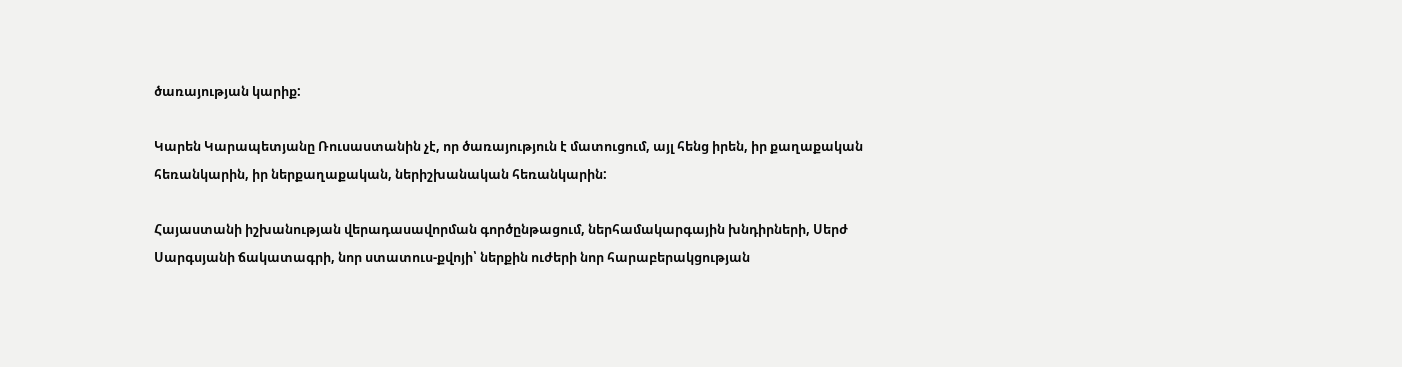ծառայության կարիք:

Կարեն Կարապետյանը Ռուսաստանին չէ, որ ծառայություն է մատուցում, այլ հենց իրեն, իր քաղաքական հեռանկարին, իր ներքաղաքական, ներիշխանական հեռանկարին:

Հայաստանի իշխանության վերադասավորման գործընթացում, ներհամակարգային խնդիրների, Սերժ Սարգսյանի ճակատագրի, նոր ստատուս-քվոյի՝ ներքին ուժերի նոր հարաբերակցության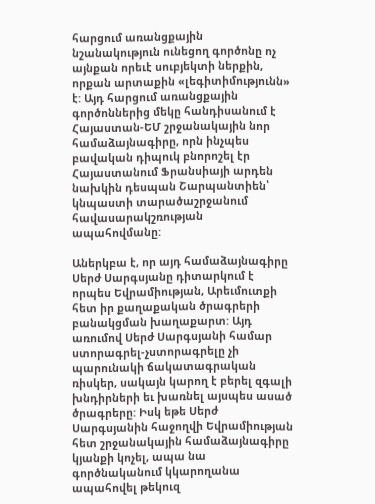հարցում առանցքային նշանակություն ունեցող գործոնը ոչ այնքան որեւէ սուբյեկտի ներքին, որքան արտաքին «լեգիտիմությունն» է: Այդ հարցում առանցքային գործոններից մեկը հանդիսանում է Հայաստան-ԵՄ շրջանակային նոր համաձայնագիրը, որն ինչպես բավական դիպուկ բնորոշել էր Հայաստանում Ֆրանսիայի արդեն նախկին դեսպան Շարպանտիեն՝ կնպաստի տարածաշրջանում հավասարակշռության ապահովմանը:

Աներկբա է, որ այդ համաձայնագիրը Սերժ Սարգսյանը դիտարկում է որպես Եվրամիության, Արեւմուտքի  հետ իր քաղաքական ծրագրերի բանակցման խաղաքարտ: Այդ առումով Սերժ Սարգսյանի համար ստորագրել-չստորագրելը չի պարունակի ճակատագրական ռիսկեր, սակայն կարող է բերել զգալի խնդիրների եւ խառնել այսպես ասած ծրագրերը: Իսկ եթե Սերժ Սարգսյանին հաջողվի Եվրամիության հետ շրջանակային համաձայնագիրը կյանքի կոչել, ապա նա գործնականում կկարողանա ապահովել թեկուզ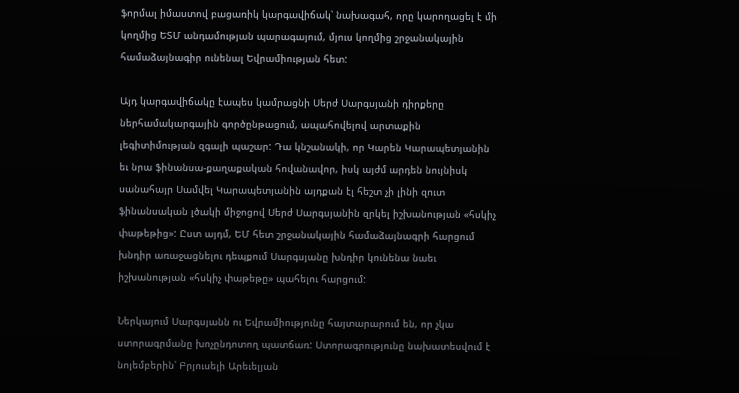ֆորմալ իմաստով բացառիկ կարգավիճակ՝ նախագահ, որը կարողացել է մի կողմից ԵՏՄ անդամության պարագայում, մյուս կողմից շրջանակային համաձայնագիր ունենալ Եվրամիության հետ:

Այդ կարգավիճակը էապես կամրացնի Սերժ Սարգսյանի դիրքերը ներհամակարգային գործընթացում, ապահովելով արտաքին լեգիտիմության զգալի պաշար: Դա կնշանակի, որ Կարեն Կարապետյանին եւ նրա ֆինանսա-քաղաքական հովանավոր, իսկ այժմ արդեն նույնիսկ սանահայր Սամվել Կարապետյանին այդքան էլ հեշտ չի լինի զուտ ֆինանսական լծակի միջոցով Սերժ Սարգսյանին զրկել իշխանության «հսկիչ փաթեթից»: Ըստ այդմ, ԵՄ հետ շրջանակային համաձայնագրի հարցում խնդիր առաջացնելու դեպքում Սարգսյանը խնդիր կունենա նաեւ իշխանության «հսկիչ փաթեթը» պահելու հարցում:

Ներկայում Սարգսյանն ու Եվրամիությունը հայտարարում են, որ չկա ստորագրմանը խոչընդոտող պատճառ: Ստորագրությունը նախատեսվում է նոյեմբերին՝ Բրյուսելի Արեւելյան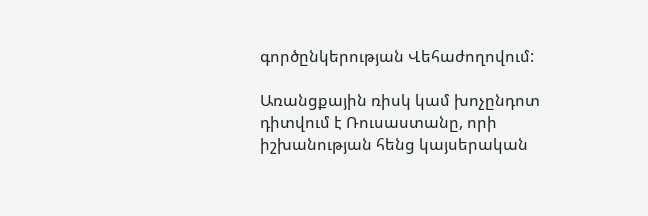գործընկերության Վեհաժողովում:

Առանցքային ռիսկ կամ խոչընդոտ դիտվում է Ռուսաստանը, որի իշխանության հենց կայսերական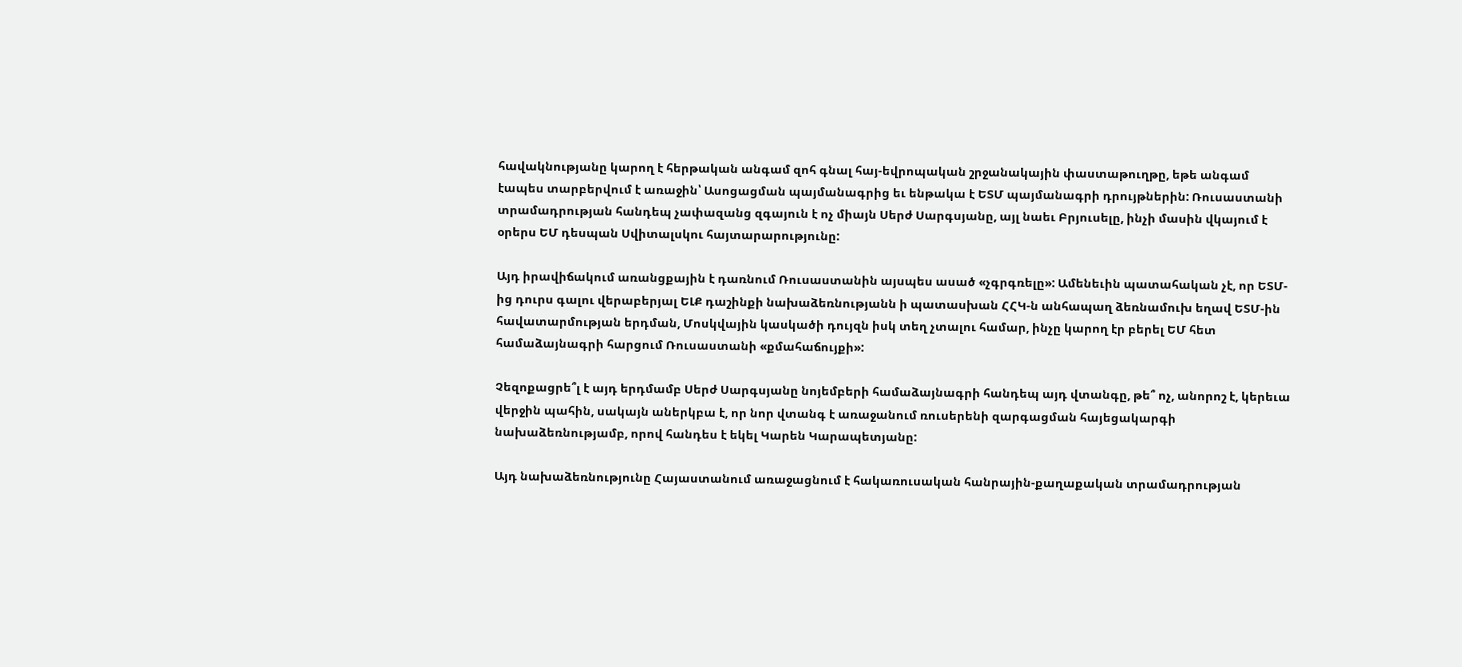հավակնությանը կարող է հերթական անգամ զոհ գնալ հայ-եվրոպական շրջանակային փաստաթուղթը, եթե անգամ էապես տարբերվում է առաջին՝ Ասոցացման պայմանագրից եւ ենթակա է ԵՏՄ պայմանագրի դրույթներին: Ռուսաստանի տրամադրության հանդեպ չափազանց զգայուն է ոչ միայն Սերժ Սարգսյանը, այլ նաեւ Բրյուսելը, ինչի մասին վկայում է օրերս ԵՄ դեսպան Սվիտալսկու հայտարարությունը:

Այդ իրավիճակում առանցքային է դառնում Ռուսաստանին այսպես ասած «չգրգռելը»: Ամենեւին պատահական չէ, որ ԵՏՄ-ից դուրս գալու վերաբերյալ ԵԼՔ դաշինքի նախաձեռնությանն ի պատասխան ՀՀԿ-ն անհապաղ ձեռնամուխ եղավ ԵՏՄ-ին հավատարմության երդման, Մոսկվային կասկածի դույզն իսկ տեղ չտալու համար, ինչը կարող էր բերել ԵՄ հետ համաձայնագրի հարցում Ռուսաստանի «քմահաճույքի»:

Չեզոքացրե՞լ է այդ երդմամբ Սերժ Սարգսյանը նոյեմբերի համաձայնագրի հանդեպ այդ վտանգը, թե՞ ոչ, անորոշ է, կերեւա վերջին պահին, սակայն աներկբա է, որ նոր վտանգ է առաջանում ռուսերենի զարգացման հայեցակարգի նախաձեռնությամբ, որով հանդես է եկել Կարեն Կարապետյանը:

Այդ նախաձեռնությունը Հայաստանում առաջացնում է հակառուսական հանրային-քաղաքական տրամադրության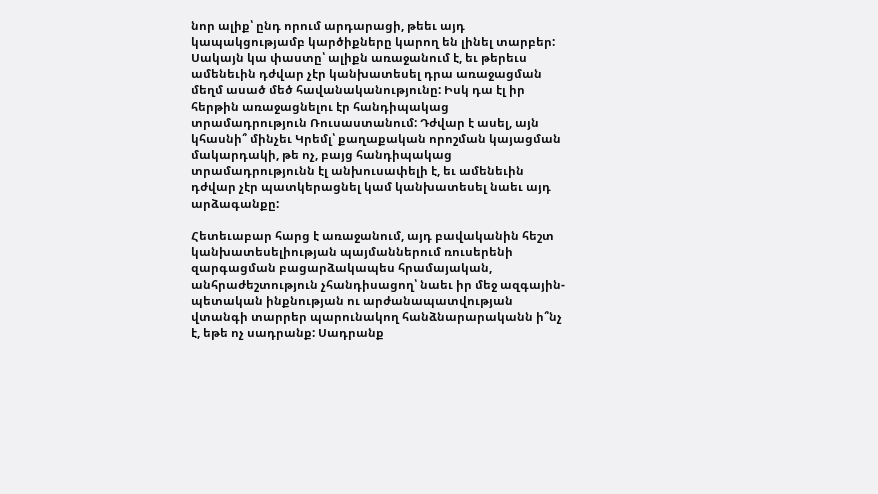նոր ալիք՝ ընդ որում արդարացի, թեեւ այդ կապակցությամբ կարծիքները կարող են լինել տարբեր: Սակայն կա փաստը՝ ալիքն առաջանում է, եւ թերեւս ամենեւին դժվար չէր կանխատեսել դրա առաջացման մեղմ ասած մեծ հավանականությունը: Իսկ դա էլ իր հերթին առաջացնելու էր հանդիպակաց տրամադրություն Ռուսաստանում: Դժվար է ասել, այն կհասնի՞ մինչեւ Կրեմլ՝ քաղաքական որոշման կայացման մակարդակի, թե ոչ, բայց հանդիպակաց տրամադրությունն էլ անխուսափելի է, եւ ամենեւին դժվար չէր պատկերացնել կամ կանխատեսել նաեւ այդ արձագանքը:

Հետեւաբար հարց է առաջանում, այդ բավականին հեշտ կանխատեսելիության պայմաններում ռուսերենի զարգացման բացարձակապես հրամայական, անհրաժեշտություն չհանդիսացող՝ նաեւ իր մեջ ազգային-պետական ինքնության ու արժանապատվության վտանգի տարրեր պարունակող հանձնարարականն ի՞նչ է, եթե ոչ սադրանք: Սադրանք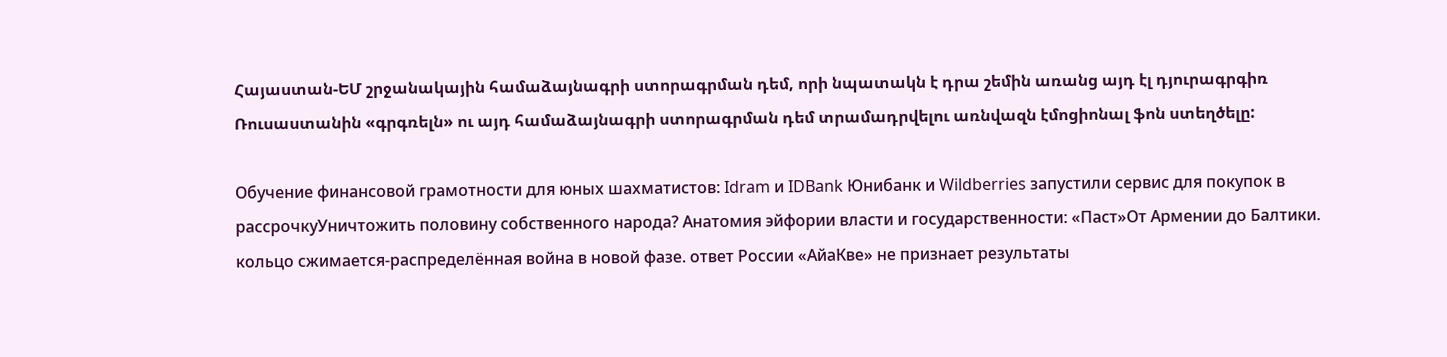Հայաստան-ԵՄ շրջանակային համաձայնագրի ստորագրման դեմ, որի նպատակն է դրա շեմին առանց այդ էլ դյուրագրգիռ Ռուսաստանին «գրգռելն» ու այդ համաձայնագրի ստորագրման դեմ տրամադրվելու առնվազն էմոցիոնալ ֆոն ստեղծելը:

Обучение финансовой грамотности для юных шахматистов: Idram и IDBank Юнибанк и Wildberries запустили сервис для покупок в рассрочкуУничтожить половину собственного народа? Анатомия эйфории власти и государственности: «Паст»От Армении до Балтики. кольцо сжимается-распределённая война в новой фазе. ответ России «АйаКве» не признает результаты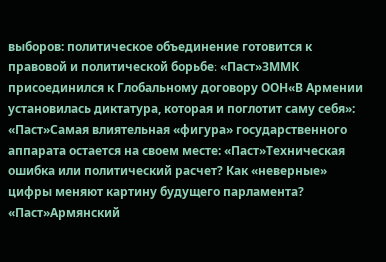выборов: политическое объединение готовится к правовой и политической борьбе։ «Паст»ЗММК присоединился к Глобальному договору ООН«В Армении установилась диктатура, которая и поглотит саму себя»: «Паст»Самая влиятельная «фигура» государственного аппарата остается на своем месте: «Паст»Техническая ошибка или политический расчет? Как «неверные» цифры меняют картину будущего парламента? «Паст»Армянский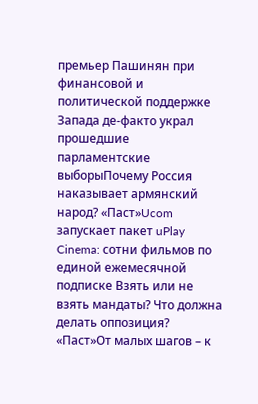премьер Пашинян при финансовой и политической поддержке Запада де-факто украл прошедшие парламентские выборыПочему Россия наказывает армянский народ? «Паст»Ucom запускает пакет uPlay Cinema: сотни фильмов по единой ежемесячной подписке Взять или не взять мандаты? Что должна делать оппозиция? «Паст»От малых шагов – к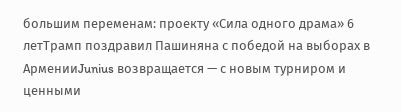большим переменам: проекту «Сила одного драма» 6 летТрамп поздравил Пашиняна с победой на выборах в АрменииJunius возвращается — с новым турниром и ценными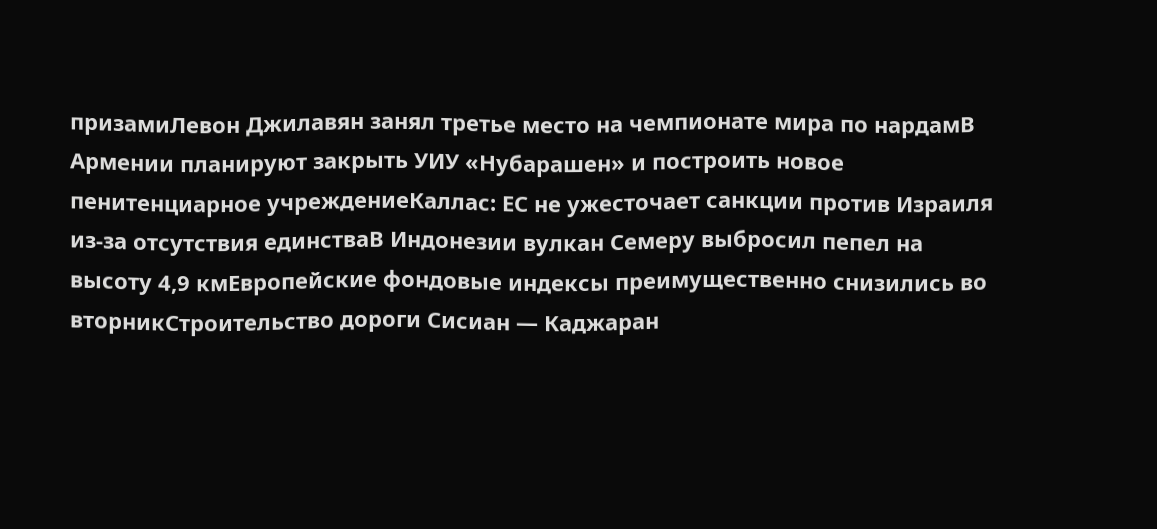призамиЛевон Джилавян занял третье место на чемпионате мира по нардамВ Армении планируют закрыть УИУ «Нубарашен» и построить новое пенитенциарное учреждениеКаллас: ЕС не ужесточает санкции против Израиля из-за отсутствия единстваВ Индонезии вулкан Семеру выбросил пепел на высоту 4,9 кмЕвропейские фондовые индексы преимущественно снизились во вторникСтроительство дороги Сисиан — Каджаран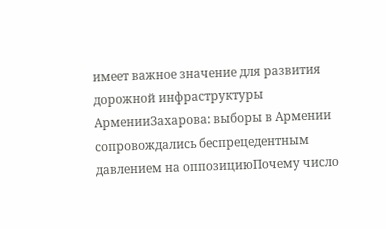имеет важное значение для развития дорожной инфраструктуры АрменииЗахарова: выборы в Армении сопровождались беспрецедентным давлением на оппозициюПочему число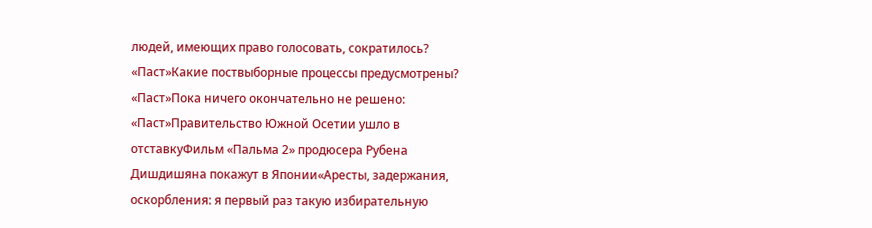людей, имеющих право голосовать, сократилось? «Паст»Какие поствыборные процессы предусмотрены? «Паст»Пока ничего окончательно не решено: «Паст»Правительство Южной Осетии ушло в отставкуФильм «Пальма 2» продюсера Рубена Дишдишяна покажут в Японии«Аресты, задержания, оскорбления: я первый раз такую избирательную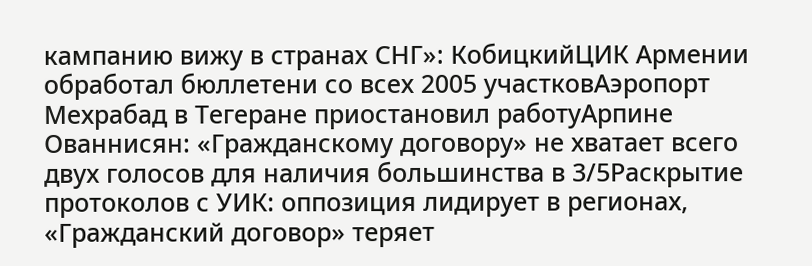кампанию вижу в странах СНГ»: КобицкийЦИК Армении обработал бюллетени со всех 2005 участковАэропорт Мехрабад в Тегеране приостановил работуАрпине Ованнисян: «Гражданскому договору» не хватает всего двух голосов для наличия большинства в 3/5Раскрытие протоколов с УИК: оппозиция лидирует в регионах, «Гражданский договор» теряет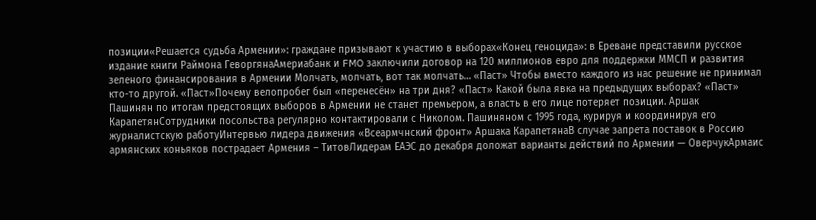позиции«Решается судьба Армении»: граждане призывают к участию в выборах«Конец геноцида»: в Ереване представили русское издание книги Раймона ГеворгянаАмериабанк и FMO заключили договор на 120 миллионов евро для поддержки ММСП и развития зеленого финансирования в Армении Молчать, молчать, вот так молчать… «Паст» Чтобы вместо каждого из нас решение не принимал кто-то другой. «Паст»Почему велопробег был «перенесён» на три дня? «Паст» Какой была явка на предыдущих выборах? «Паст» Пашинян по итогам предстоящих выборов в Армении не станет премьером, а власть в его лице потеряет позиции. Аршак КарапетянСотрудники посольства регулярно контактировали с Николом. Пашиняном с 1995 года, курируя и координируя его журналистскую работуИнтервью лидера движения «Всеармчнский фронт» Аршака КарапетянаВ случае запрета поставок в Россию армянских коньяков пострадает Армения – ТитовЛидерам ЕАЭС до декабря доложат варианты действий по Армении — ОверчукАрмаис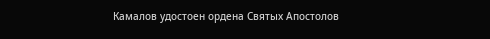Камалов удостоен ордена Святых Апостолов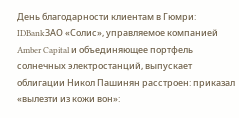День благодарности клиентам в Гюмри: IDBankЗАО «Солис», управляемое компанией Amber Capital и объединяющее портфель солнечных электростанций, выпускает облигации Никол Пашинян расстроен: приказал «вылезти из кожи вон»: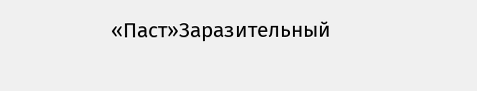«Паст»Заразительный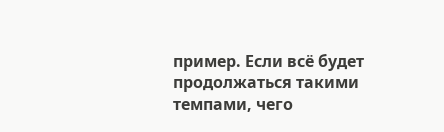пример. Если всё будет продолжаться такими темпами, чего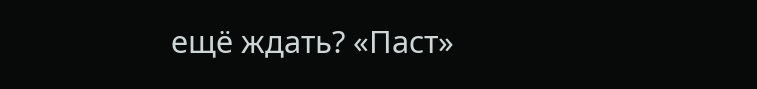ещё ждать? «Паст»